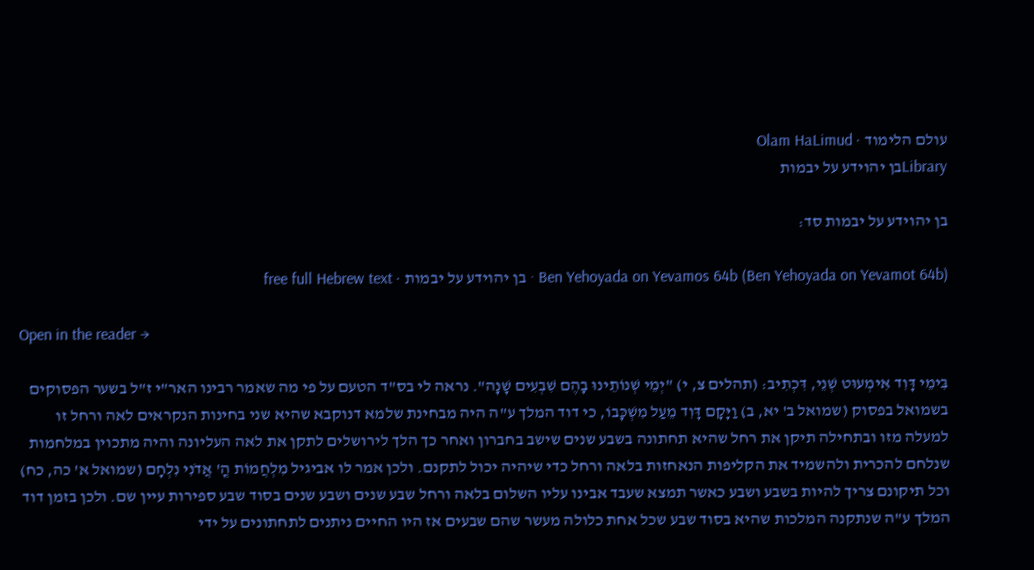עולם הלימוד · Olam HaLimud
Libraryבן יהוידע על יבמות

בן יהוידע על יבמות סד:

Ben Yehoyada on Yevamos 64b (Ben Yehoyada on Yevamot 64b) · בן יהוידע על יבמות · free full Hebrew text

Open in the reader →

בִּימֵי דָּוִד אִימְעוּט שְׁנֵי, דִּכְתִיב: (תהלים צ, י) "יְמֵי שְׁנוֹתֵינוּ בָהֶם שִׁבְעִים שָׁנָה". נראה לי בס"ד הטעם על פי מה שאמר רבינו האר"י ז"ל בשער הפסוקים בשמואל בפסוק (שמואל ב' יא, ב) וַיָּקָם דָּוִד מֵעַל מִשְׁכָּבוֹ, כי דוד המלך ע"ה היה מבחינת שלמא דנוקבא שהיא שני בחינות הנקראים לאה ורחל זו למעלה מזו ובתחילה תיקן את רחל שהיא תחתונה בשבע שנים שישב בחברון ואחר כך הלך לירושלים לתקן את לאה העליונה והיה מתכוין במלחמות שנלחם להכרית ולהשמיד את הקליפות הנאחזות בלאה ורחל כדי שיהיה יכול לתקנם. ולכן אמר לו אביגיל מִלְחֲמוֹת הֳ' אֲדֹנִי נִלְחָם (שמואל א' כה, כח) וכל תיקונם צריך להיות בשבע ושבע כאשר תמצא שעבד אבינו עליו השלום בלאה ורחל שבע שנים ושבע שנים בסוד שבע ספירות עיין שם. ולכן בזמן דוד המלך ע"ה שנתקנה המלכות שהיא בסוד שבע שכל אחת כלולה מעשר שהם שבעים אז היו החיים ניתנים לתחתונים על ידי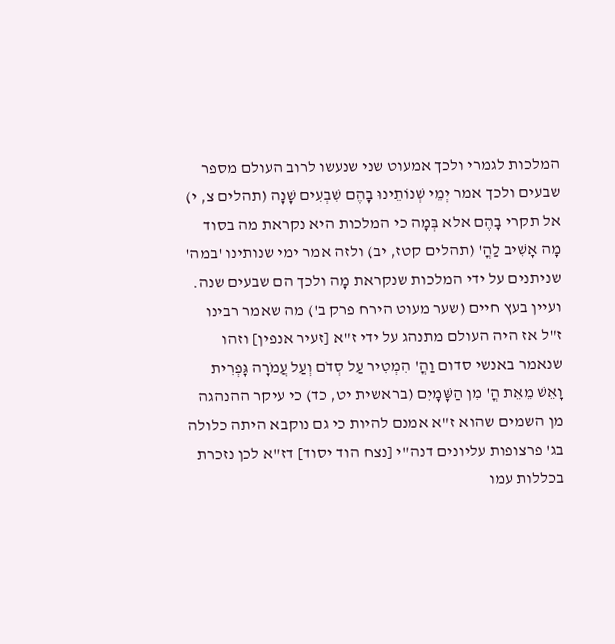המלכות לגמרי ולכך אמעוט שני שנעשו לרוב העולם מספר שבעים ולכך אמר יְמֵי שְׁנוֹתֵינוּ בָהֶם שִׁבְעִים שָׁנָה (תהלים צ, י) אל תקרי בָהֶם אלא בְּמָה כי המלכות היא נקראת מה בסוד מָה אָשִׁיב לַהֳ' (תהלים קטז, יב) ולזה אמר ימי שנותינו 'במה' שניתנים על ידי המלכות שנקראת מָה ולכך הם שבעים שנה. ועיין בעץ חיים (שער מעוט הירח פרק ב') מה שאמר רבינו ז"ל אז היה העולם מתנהג על ידי ז"א [זעיר אנפין] וזהו שנאמר באנשי סדום וַהֳ' הִמְטִיר עַל סְדֹם וְעַל עֲמֹרָה גָּפְרִית וָאֵשׁ מֵאֵת הֳ' מִן הַשָּׁמָיִם (בראשית יט, כד) כי עיקר ההנהגה מן השמים שהוא ז"א אמנם להיות כי גם נוקבא היתה כלולה בג' פרצופות עליונים דנה"י [נצח הוד יסוד] דז"א לכן נזכרת בכללות עמו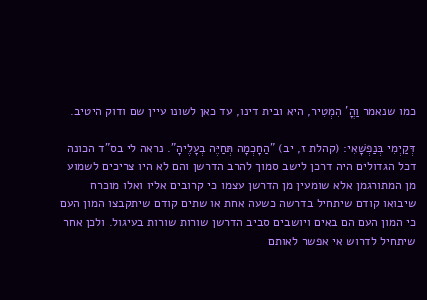כמו שנאמר וַהֳ' הִמְטִיר, היא ובית דינו, עד כאן לשונו עיין שם ודוק היטיב.

דְּקַיְמִי בְּנַפְשָׁאִי: (קהלת ז, יב) "הַחָכְמָה תְּחַיֶּה בְעָלֶיהָ". נראה לי בס"ד הכונה דכל הגדולים היה דרכן לישב סמוך להרב הדרשן והם לא היו צריכים לשמוע מן המתורגמן אלא שומעין מן הדרשן עצמו כי קרובים אליו ואלו מוכרח שיבואו קודם שיתחיל בדרשה כשעה אחת או שתים קודם שיתקבצו המון העם כי המון העם הם באים ויושבים סביב הדרשן שורות שורות בעיגול. ולכן אחר שיתחיל לדרוש אי אפשר לאותם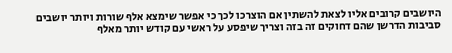היושבים קרובים אליו לצאת להשתין אם הוצרכו לכך כי אפשר שימצא אלף שורות ויותר יושבים סביבות הדרשן שהם דחוקים זה בזה וצריך שיפסע על ראשי עם קודש יותר מאלף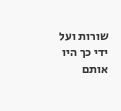שורות ועל ידי כך היו אותם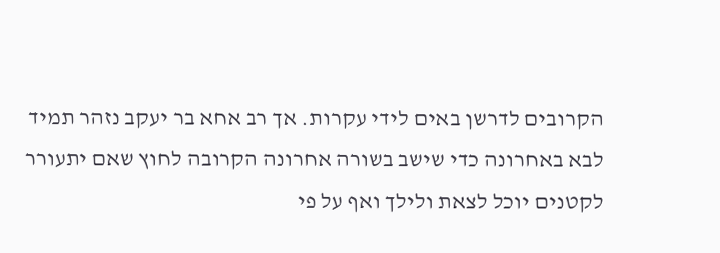הקרובים לדרשן באים לידי עקרות. אך רב אחא בר יעקב נזהר תמיד לבא באחרונה כדי שישב בשורה אחרונה הקרובה לחוץ שאם יתעורר לקטנים יוכל לצאת ולילך ואף על פי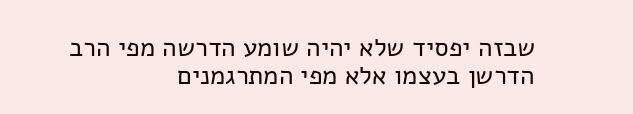שבזה יפסיד שלא יהיה שומע הדרשה מפי הרב הדרשן בעצמו אלא מפי המתרגמנים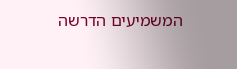המשמיעים הדרשה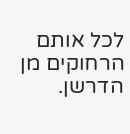לכל אותם הרחוקים מן הדרשן.